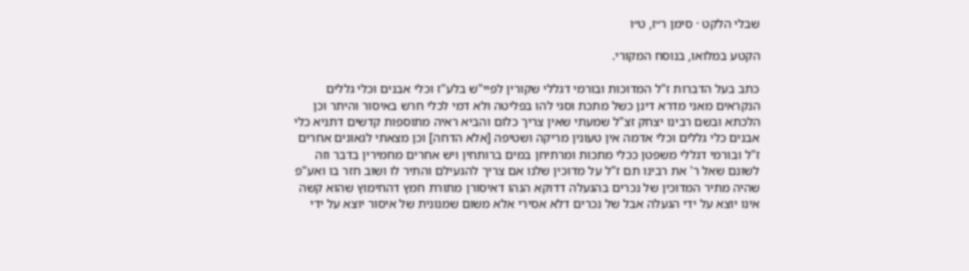שבלי הלקט · סימן ר״ז, ט״ו

הקטע במלואו, בנוסח המקורי.

כתב בעל הדברות ז"ל המדוכות ובורמי דגללי שקורין לפיי"ש בלע"ז וכלי אבנים וכלי גללים הנקראים מאני מדרא דינן כשל מתכת וסגי להו בפליטה ולא דמי לכלי חרש באיסור והיתר וכן הלכתא ובשם רבינו יצחק זצ"ל שמעתי שאין צריך כלום והביא ראיה מתוספות קדשים דתניא כלי אבנים כלי גללים וכלי אדמה אין טעונין מריקה ושטיפה [אלא הדחה] וכן מצאתי לגאונים אחרים ז"ל ובורמי דגללי משפטן ככלי מתכות ומרתיחן במים ברותחין ויש אחרים מחמירין בדבר וזה לשונם שאל ר' את רבינו תם ז"ל על מדוכין שלנו אם צריך להגעילם והתיר לו ושוב חזר בו ואע"פ שהיה מתיר המדוכין של נכרים בהגעלה דדוקא הנהו דאיסורן מתורת חמץ דהחימוץ שהוא קשה אינו יוצא על ידי הגעלה אבל של נכרים דלא אסירי אלא משום שמנונית של איסור יוצא על ידי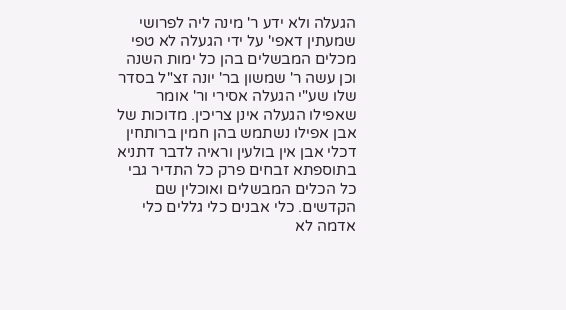הגעלה ולא ידע ר' מינה ליה לפרושי שמעתין דאפי' על ידי הגעלה לא טפי מכלים המבשלים בהן כל ימות השנה וכן עשה ר' שמשון בר' יונה זצ"ל בסדר שלו שע"י הגעלה אסירי ור' אומר שאפילו הגעלה אינן צריכין. מדוכות של אבן אפילו נשתמש בהן חמין ברותחין דכלי אבן אין בולעין וראיה לדבר דתניא בתוספתא זבחים פרק כל התדיר גבי כל הכלים המבשלים ואוכלין שם הקדשים. כלי אבנים כלי גללים כלי אדמה לא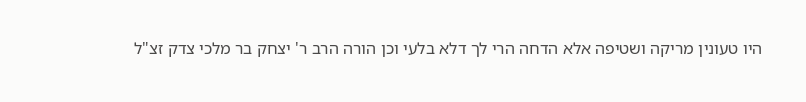היו טעונין מריקה ושטיפה אלא הדחה הרי לך דלא בלעי וכן הורה הרב ר' יצחק בר מלכי צדק זצ"ל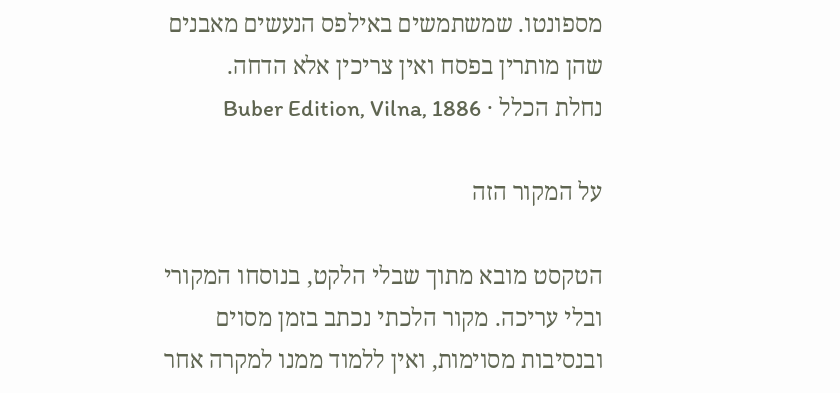מספונטו. שמשתמשים באילפס הנעשים מאבנים שהן מותרין בפסח ואין צריכין אלא הדחה.
נחלת הכלל · Buber Edition, Vilna, 1886

על המקור הזה

הטקסט מובא מתוך שבלי הלקט, בנוסחו המקורי ובלי עריכה. מקור הלכתי נכתב בזמן מסוים ובנסיבות מסוימות, ואין ללמוד ממנו למקרה אחר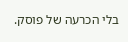בלי הכרעה של פוסק.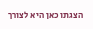הצגתו כאן היא לצורך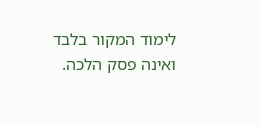לימוד המקור בלבד ואינה פסק הלכה.